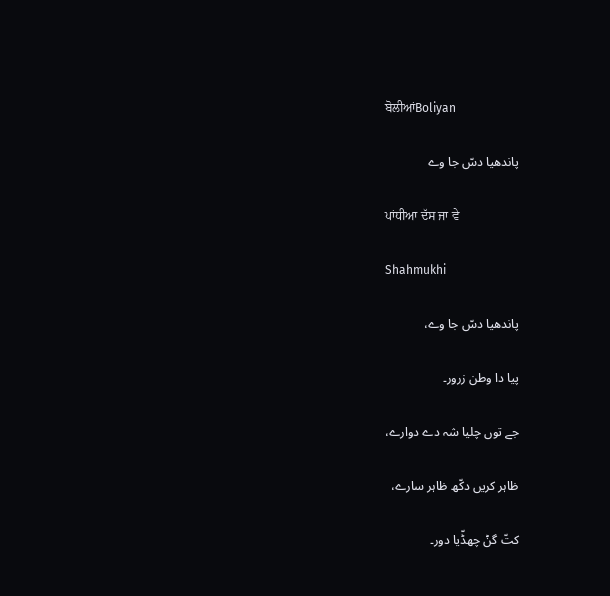ਬੋਲੀਆਂBoliyan

پاندھیا دسّ جا وے

ਪਾਂਧੀਆ ਦੱਸ ਜਾ ਵੇ

Shahmukhi

پاندھیا دسّ جا وے،

پیا دا وطن زرور۔

جے توں چلیا شہ دے دوارے،

ظاہر کریں دکّھ ظاہر سارے،

کتّ گݨ چھڈّیا دور۔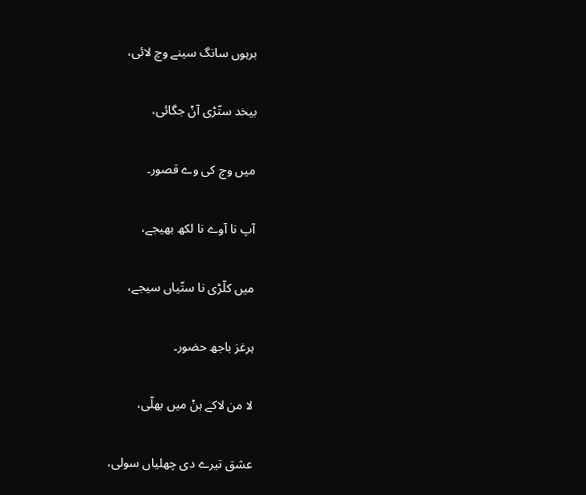برہوں سانگ سینے وچ لائی،

بیخد ستّڑی آݨ جگائی،

میں وچ کی وے قصور۔

آپ نا آوے نا لکھ بھیجے،

میں کلّڑی نا ستّیاں سیجے،

ہرغز باجھ حضور۔

لا من لاکے ہݨ میں بھلّی،

عشق تیرے دی چھلیاں سولی،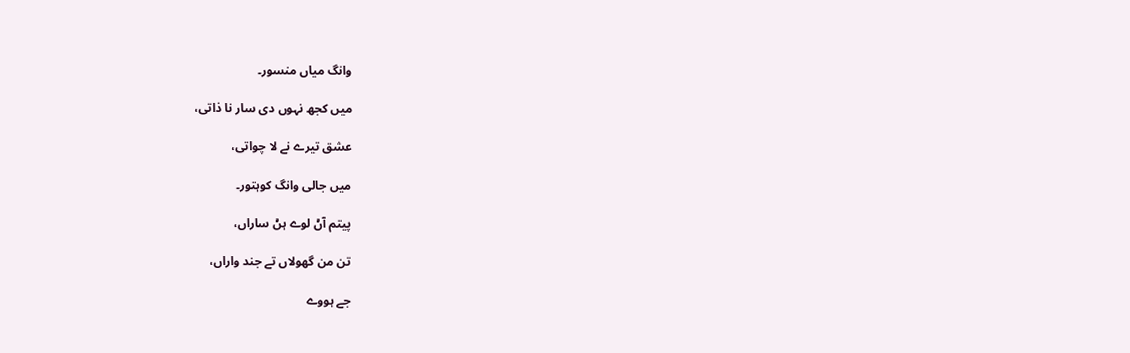وانگ میاں منسور۔

میں کجھ نہوں دی سار نا ذاتی،

عشق تیرے نے لا چواتی،

میں جالی وانگ کوہتور۔

پیتم آݨ لوے ہݨ ساراں،

تن من گھولاں تے جند واراں،

جے ہووے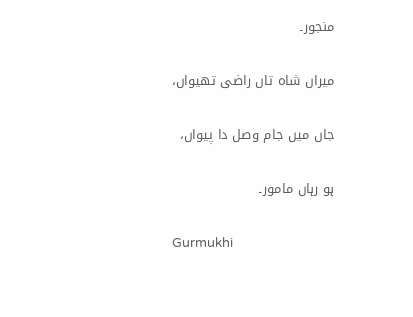منجور۔

میراں شاہ تاں راضی تھیواں،

جاں میں جام وصل دا پیواں،

ہو رہاں مامور۔

Gurmukhi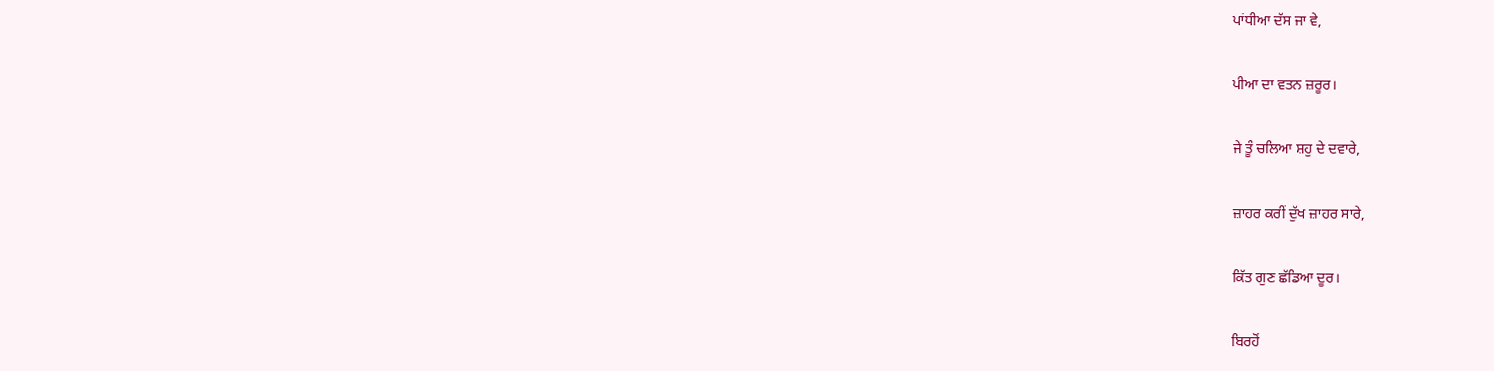ਪਾਂਧੀਆ ਦੱਸ ਜਾ ਵੇ,

ਪੀਆ ਦਾ ਵਤਨ ਜ਼ਰੂਰ।

ਜੇ ਤੂੰ ਚਲਿਆ ਸ਼ਹੁ ਦੇ ਦਵਾਰੇ,

ਜ਼ਾਹਰ ਕਰੀਂ ਦੁੱਖ ਜ਼ਾਹਰ ਸਾਰੇ,

ਕਿੱਤ ਗੁਣ ਛੱਡਿਆ ਦੂਰ।

ਬਿਰਹੋਂ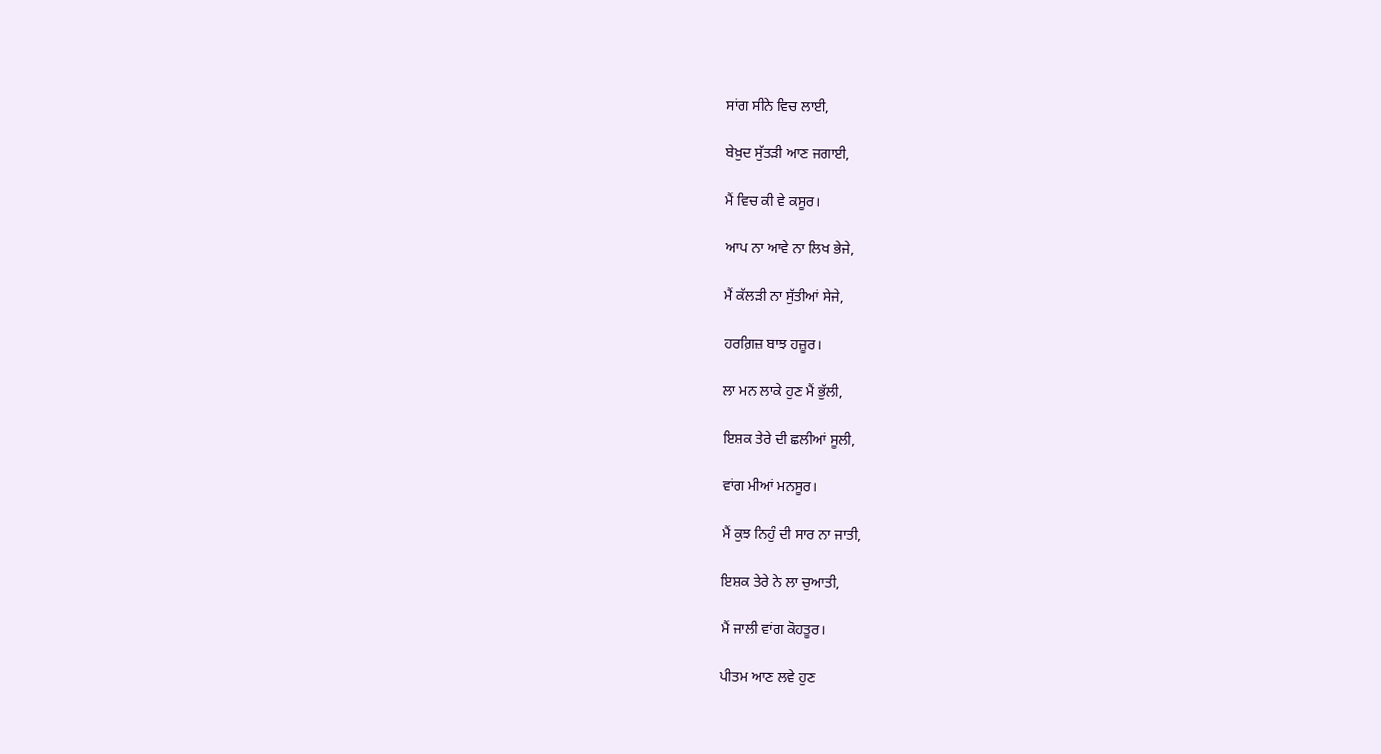ਸਾਂਗ ਸੀਨੇ ਵਿਚ ਲਾਈ,

ਬੇਖ਼ੁਦ ਸੁੱਤੜੀ ਆਣ ਜਗਾਈ,

ਮੈਂ ਵਿਚ ਕੀ ਵੇ ਕਸੂਰ।

ਆਪ ਨਾ ਆਵੇ ਨਾ ਲਿਖ ਭੇਜੇ,

ਮੈਂ ਕੱਲੜੀ ਨਾ ਸੁੱਤੀਆਂ ਸੇਜੇ,

ਹਰਗ਼ਿਜ਼ ਬਾਝ ਹਜ਼ੂਰ।

ਲਾ ਮਨ ਲਾਕੇ ਹੁਣ ਮੈਂ ਭੁੱਲੀ,

ਇਸ਼ਕ ਤੇਰੇ ਦੀ ਛਲੀਆਂ ਸੂਲੀ,

ਵਾਂਗ ਮੀਆਂ ਮਨਸੂਰ।

ਮੈਂ ਕੁਝ ਨਿਹੁੰ ਦੀ ਸਾਰ ਨਾ ਜਾਤੀ,

ਇਸ਼ਕ ਤੇਰੇ ਨੇ ਲਾ ਚੁਆਤੀ,

ਮੈਂ ਜਾਲੀ ਵਾਂਗ ਕੋਹਤੂਰ।

ਪੀਤਮ ਆਣ ਲਵੇ ਹੁਣ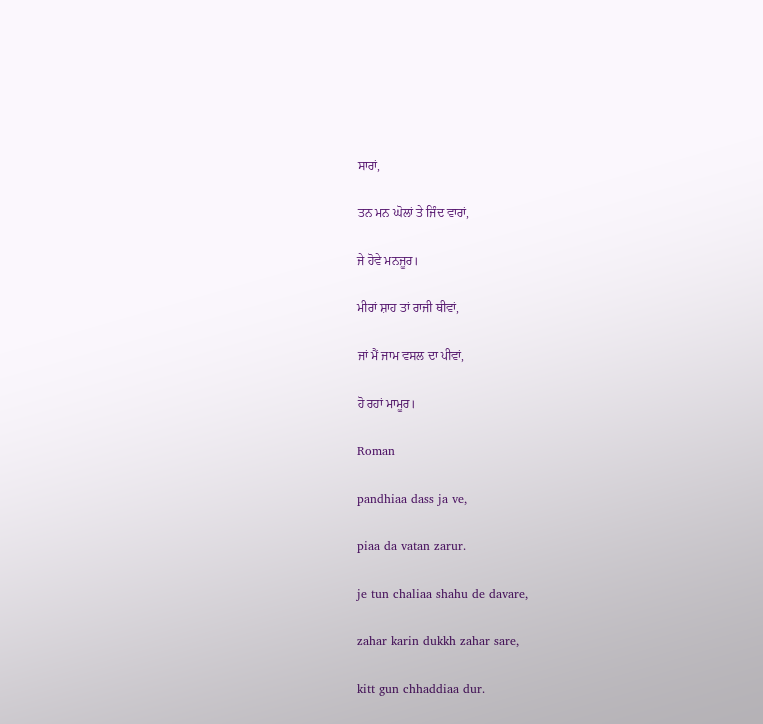ਸਾਰਾਂ,

ਤਨ ਮਨ ਘੋਲਾਂ ਤੇ ਜਿੰਦ ਵਾਰਾਂ,

ਜੇ ਹੋਵੇ ਮਨਜੂਰ।

ਮੀਰਾਂ ਸ਼ਾਹ ਤਾਂ ਰਾਜੀ ਥੀਵਾਂ,

ਜਾਂ ਮੈਂ ਜਾਮ ਵਸਲ ਦਾ ਪੀਵਾਂ,

ਹੋ ਰਹਾਂ ਮਾਮੂਰ।

Roman

pandhiaa dass ja ve,

piaa da vatan zarur.

je tun chaliaa shahu de davare,

zahar karin dukkh zahar sare,

kitt gun chhaddiaa dur.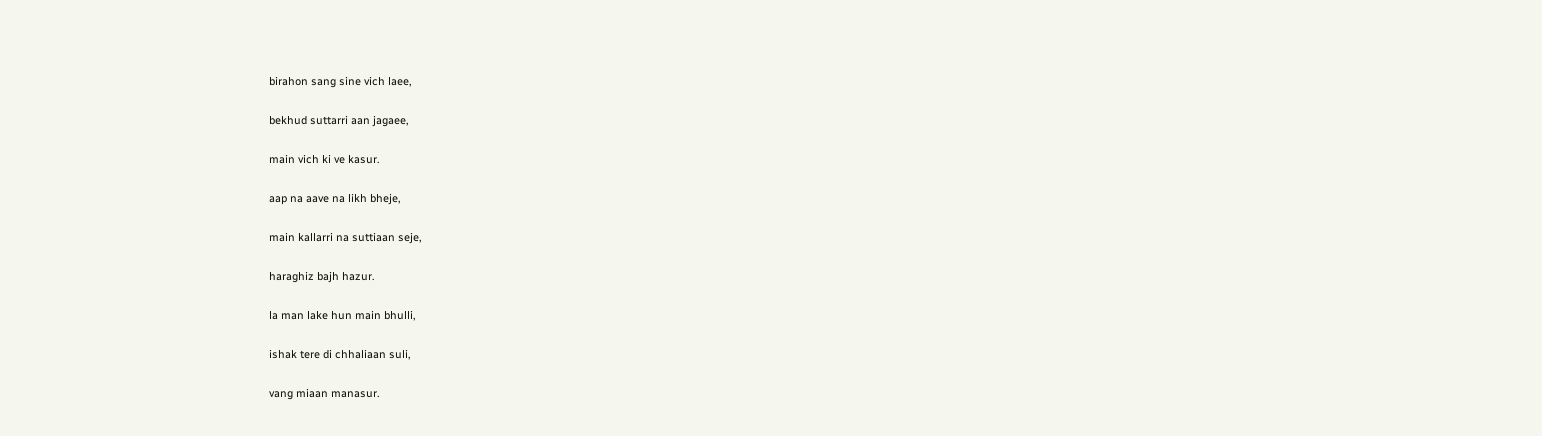birahon sang sine vich laee,

bekhud suttarri aan jagaee,

main vich ki ve kasur.

aap na aave na likh bheje,

main kallarri na suttiaan seje,

haraghiz bajh hazur.

la man lake hun main bhulli,

ishak tere di chhaliaan suli,

vang miaan manasur.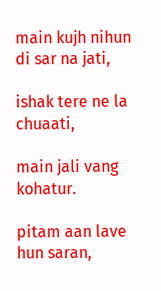main kujh nihun di sar na jati,

ishak tere ne la chuaati,

main jali vang kohatur.

pitam aan lave hun saran,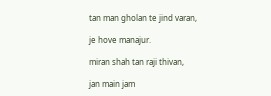tan man gholan te jind varan,

je hove manajur.

miran shah tan raji thivan,

jan main jam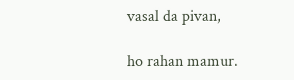vasal da pivan,

ho rahan mamur.